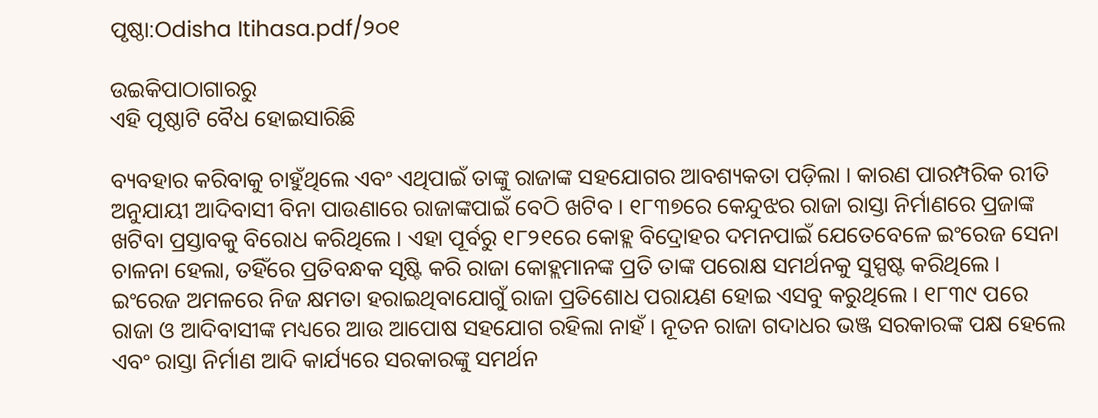ପୃଷ୍ଠା:Odisha Itihasa.pdf/୨୦୧

ଉଇକିପାଠାଗାର‌ରୁ
ଏହି ପୃଷ୍ଠାଟି ବୈଧ ହୋଇସାରିଛି

ବ୍ୟବହାର କରିବାକୁ ଚାହୁଁଥିଲେ ଏବଂ ଏଥିପାଇଁ ତାଙ୍କୁ ରାଜାଙ୍କ ସହଯୋଗର ଆବଶ୍ୟକତା ପଡ଼ିଲା । କାରଣ ପାରମ୍ପରିକ ରୀତି ଅନୁଯାୟୀ ଆଦିବାସୀ ବିନା ପାଉଣାରେ ରାଜାଙ୍କପାଇଁ ବେଠି ଖଟିବ । ୧୮୩୭ରେ କେନ୍ଦୁଝର ରାଜା ରାସ୍ତା ନିର୍ମାଣରେ ପ୍ରଜାଙ୍କ ଖଟିବା ପ୍ରସ୍ତାବକୁ ବିରୋଧ କରିଥିଲେ । ଏହା ପୂର୍ବରୁ ୧୮୨୧ରେ କୋହ୍ଲ ବିଦ୍ରୋହର ଦମନପାଇଁ ଯେତେବେଳେ ଇଂରେଜ ସେନା ଚାଳନା ହେଲା, ତହିଁରେ ପ୍ରତିବନ୍ଧକ ସୃଷ୍ଟି କରି ରାଜା କୋହ୍ଲମାନଙ୍କ ପ୍ରତି ତାଙ୍କ ପରୋକ୍ଷ ସମର୍ଥନକୁ ସୁସ୍ପଷ୍ଟ କରିଥିଲେ । ଇଂରେଜ ଅମଳରେ ନିଜ କ୍ଷମତା ହରାଇଥିବାଯୋଗୁଁ ରାଜା ପ୍ରତିଶୋଧ ପରାୟଣ ହୋଇ ଏସବୁ କରୁଥିଲେ । ୧୮୩୯ ପରେ ରାଜା ଓ ଆଦିବାସୀଙ୍କ ମଧ୍ୟରେ ଆଉ ଆପୋଷ ସହଯୋଗ ରହିଲା ନାହଁ । ନୂତନ ରାଜା ଗଦାଧର ଭଞ୍ଜ ସରକାରଙ୍କ ପକ୍ଷ ହେଲେ ଏବଂ ରାସ୍ତା ନିର୍ମାଣ ଆଦି କାର୍ଯ୍ୟରେ ସରକାରଙ୍କୁ ସମର୍ଥନ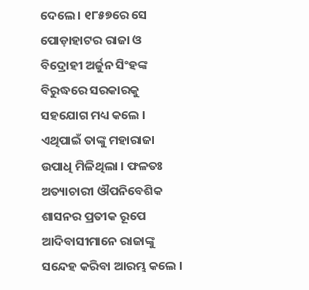ଦେଲେ । ୧୮୫୭ରେ ସେ ପୋଡ଼ାହାଟର ରାଜା ଓ ବିଦ୍ରୋହୀ ଅର୍ଜୁନ ସିଂହଙ୍କ ବିରୁଦ୍ଧରେ ସରକାରକୁ ସହଯୋଗ ମଧ୍ୟ କଲେ । ଏଥିପାଇଁ ତାଙ୍କୁ ମହାରାଜା ଉପାଧି ମିଳିଥିଲା । ଫଳତଃ ଅତ୍ୟାଚାରୀ ଔପନିବେଶିକ ଶାସନର ପ୍ରତୀକ ରୂପେ ଆଦିବାସୀମାନେ ରାଜାଙ୍କୁ ସନ୍ଦେହ କରିବା ଆରମ୍ଭ କଲେ ।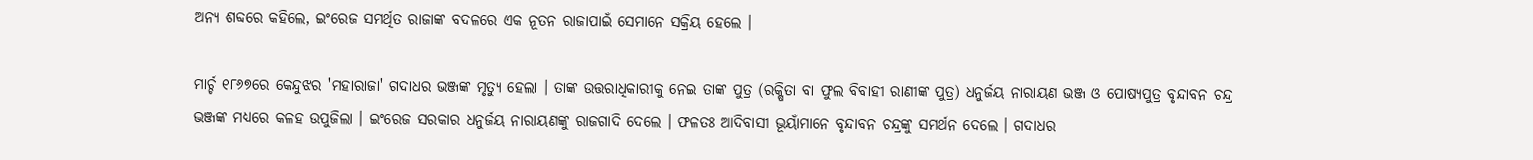ଅନ୍ୟ ଶବ୍ଦରେ କହିଲେ, ଇଂରେଜ ସମର୍ଥିତ ରାଜାଙ୍କ ବଦଳରେ ଏକ ନୂତନ ରାଜାପାଇଁ ସେମାନେ ସକ୍ରିୟ ହେଲେ ।

ମାର୍ଚ୍ଚ ୧୮୬୭ରେ କେନ୍ଦୁଝର 'ମହାରାଜା' ଗଦାଧର ଭଞ୍ଜଙ୍କ ମୃତ୍ୟୁ ହେଲା । ତାଙ୍କ ଉତ୍ତରାଧିକାରୀକୁ ନେଇ ତାଙ୍କ ପୁତ୍ର (ରକ୍ଷିତା ବା ଫୁଲ ବିବାହୀ ରାଣୀଙ୍କ ପୁତ୍ର) ଧନୁର୍ଜୟ ନାରାୟଣ ଭଞ୍ଜ ଓ ପୋଷ୍ୟପୁତ୍ର ବୃନ୍ଦାବନ ଚନ୍ଦ୍ର ଭଞ୍ଜଙ୍କ ମଧ୍ୟରେ କଳହ ଉପୁଜିଲା । ଇଂରେଜ ସରକାର ଧନୁର୍ଜୟ ନାରାୟଣଙ୍କୁ ରାଜଗାଦି ଦେଲେ । ଫଳତଃ ଆଦିବାସୀ ଭୂୟାଁମାନେ ବୃନ୍ଦାବନ ଚନ୍ଦ୍ରଙ୍କୁ ସମର୍ଥନ ଦେଲେ । ଗଦାଧର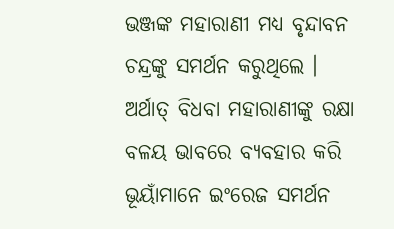ଭଞ୍ଜଙ୍କ ମହାରାଣୀ ମଧ୍ୟ ବୃନ୍ଦାବନ ଚନ୍ଦ୍ରଙ୍କୁ ସମର୍ଥନ କରୁଥିଲେ । ଅର୍ଥାତ୍‍ ବିଧବା ମହାରାଣୀଙ୍କୁ ରକ୍ଷା ବଳୟ ଭାବରେ ବ୍ୟବହାର କରି ଭୂୟାଁମାନେ ଇଂରେଜ ସମର୍ଥନ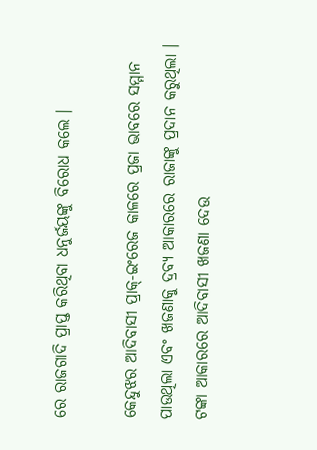ରେ ରାଜଗାଦି ପ୍ରାପ୍ତ କରିଥିବା ଧନୁର୍ଜୟଙ୍କୁ ବିରୋଧ କଲେ ।

କେନ୍ଦୁଝର ଆଦିବାସୀ ପ୍ରାକ୍‍-ଇଂରେଜ କାଳରେ ପ୍ରଜା ଭାବରେ ସମ୍ମାନ ପାଉଥିଲା ଏବଂ ଖଜଣାକୁ ଦ୍ରବ୍ୟ ଆକାରରେ ରାଜାଙ୍କୁ ପ୍ରଦାନ କରୁଥିଲା । ଟଙ୍କା ଆକାରରେ ଆଦିବାସୀ ଖଜଣା ଦେଉ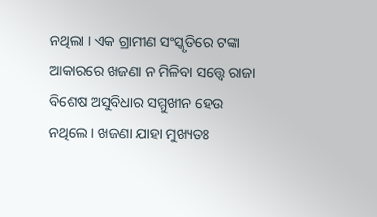ନଥିଲା । ଏକ ଗ୍ରାମୀଣ ସଂସ୍କୃତିରେ ଟଙ୍କା ଆକାରରେ ଖଜଣା ନ ମିଳିବା ସତ୍ତ୍ୱେ ରାଜା ବିଶେଷ ଅସୁବିଧାର ସମ୍ମୁଖୀନ ହେଉ ନଥିଲେ । ଖଜଣା ଯାହା ମୁଖ୍ୟତଃ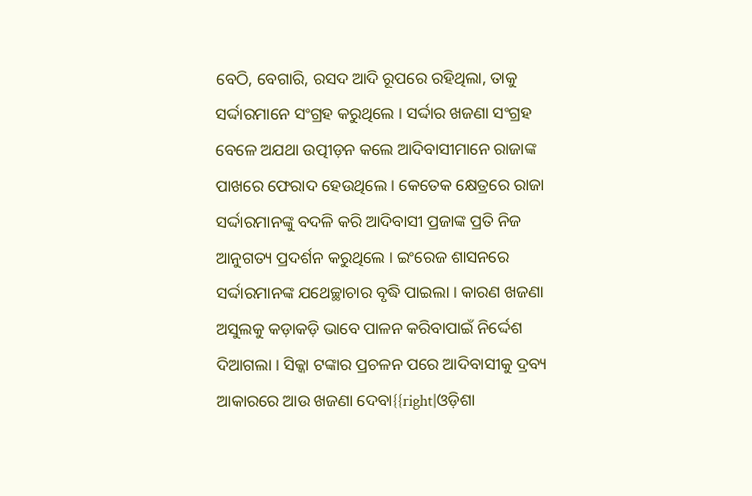ବେଠି, ବେଗାରି, ରସଦ ଆଦି ରୂପରେ ରହିଥିଲା, ତାକୁ ସର୍ଦ୍ଦାରମାନେ ସଂଗ୍ରହ କରୁଥିଲେ । ସର୍ଦ୍ଦାର ଖଜଣା ସଂଗ୍ରହ ବେଳେ ଅଯଥା ଉତ୍ପୀଡ଼ନ କଲେ ଆଦିବାସୀମାନେ ରାଜାଙ୍କ ପାଖରେ ଫେରାଦ ହେଉଥିଲେ । କେତେକ କ୍ଷେତ୍ରରେ ରାଜା ସର୍ଦ୍ଦାରମାନଙ୍କୁ ବଦଳି କରି ଆଦିବାସୀ ପ୍ରଜାଙ୍କ ପ୍ରତି ନିଜ ଆନୁଗତ୍ୟ ପ୍ରଦର୍ଶନ କରୁଥିଲେ । ଇଂରେଜ ଶାସନରେ ସର୍ଦ୍ଦାରମାନଙ୍କ ଯଥେଚ୍ଛାଚାର ବୃଦ୍ଧି ପାଇଲା । କାରଣ ଖଜଣା ଅସୁଲକୁ କଡ଼ାକଡ଼ି ଭାବେ ପାଳନ କରିବାପାଇଁ ନିର୍ଦ୍ଦେଶ ଦିଆଗଲା । ସିକ୍କା ଟଙ୍କାର ପ୍ରଚଳନ ପରେ ଆଦିବାସୀକୁ ଦ୍ରବ୍ୟ ଆକାରରେ ଆଉ ଖଜଣା ଦେବା{{right|ଓଡ଼ିଶା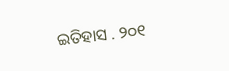ଇତିହାସ . ୨୦୧